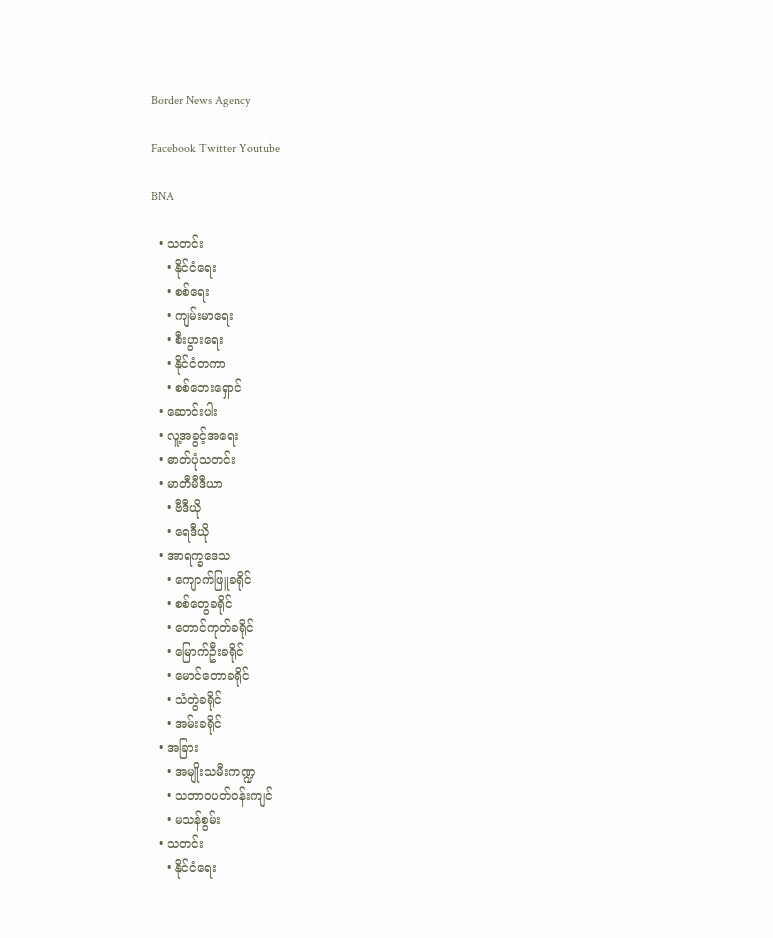Border News Agency

Facebook Twitter Youtube

BNA

  • သတင်း
    • နိုင်ငံရေး
    • စစ်ရေး
    • ကျမ်းမာရေး
    • စီးပွားရေး
    • နိုင်ငံတကာ
    • စစ်ဘေးရှောင်
  • ဆောင်းပါး
  • လူ့အခွင့်အရေး
  • ဓာတ်ပုံသတင်း
  • မာတီမီဒီယာ
    • ဗီဒီယို
    • ရေဒီယို
  • အာရက္ခဒေသ
    • ကျောက်ဖြူခရိုင်
    • စစ်တွေခရိုင်
    • တောင်ကုတ်ခရိုင်
    • မြောက်ဦးခရိုင်
    • မောင်တောခရိုင်
    • သံတွဲခရိုင်
    • အမ်းခရိုင်
  • အခြား
    • အမျိုးသမီးကဏ္ဍ
    • သဘာဝပတ်ဝန်းကျင်
    • မသန်စွမ်း
  • သတင်း
    • နိုင်ငံရေး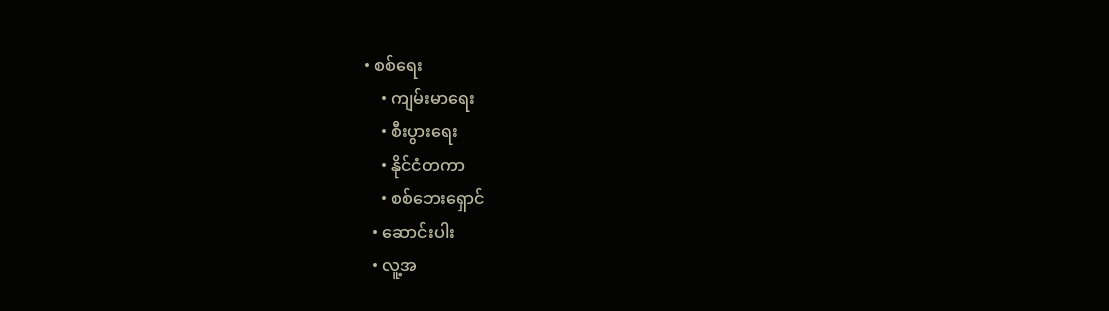• စစ်ရေး
    • ကျမ်းမာရေး
    • စီးပွားရေး
    • နိုင်ငံတကာ
    • စစ်ဘေးရှောင်
  • ဆောင်းပါး
  • လူ့အ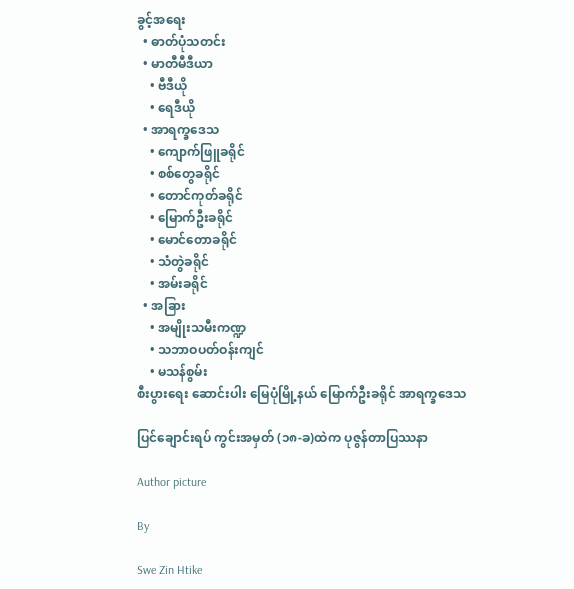ခွင့်အရေး
  • ဓာတ်ပုံသတင်း
  • မာတီမီဒီယာ
    • ဗီဒီယို
    • ရေဒီယို
  • အာရက္ခဒေသ
    • ကျောက်ဖြူခရိုင်
    • စစ်တွေခရိုင်
    • တောင်ကုတ်ခရိုင်
    • မြောက်ဦးခရိုင်
    • မောင်တောခရိုင်
    • သံတွဲခရိုင်
    • အမ်းခရိုင်
  • အခြား
    • အမျိုးသမီးကဏ္ဍ
    • သဘာဝပတ်ဝန်းကျင်
    • မသန်စွမ်း
စီးပွားရေး ဆောင်းပါး မြေပုံမြို့နယ် မြောက်ဦးခရိုင် အာရက္ခဒေသ

ပြင်ချောင်းရပ် ကွင်းအမှတ် (၁၈-ခ)ထဲက ပုဇွန်တာပြဿနာ

Author picture

By

Swe Zin Htike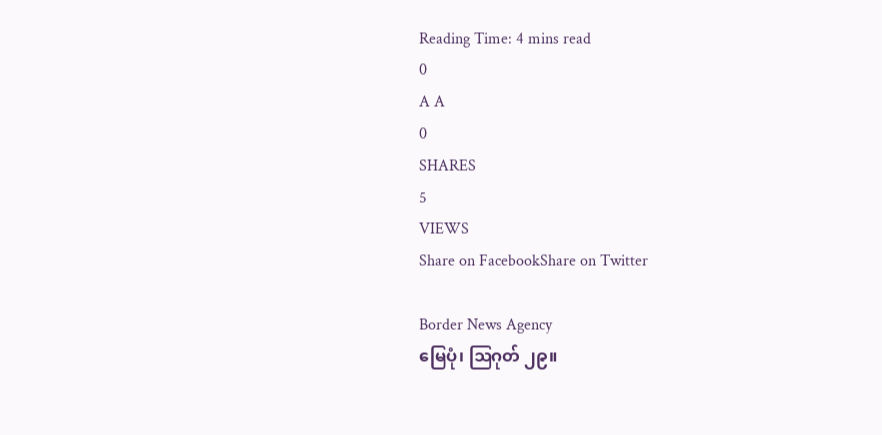Reading Time: 4 mins read
0
A A
0
SHARES
5
VIEWS
Share on FacebookShare on Twitter

Border News Agency
မြေပုံ၊ ဩဂုတ် ၂၉။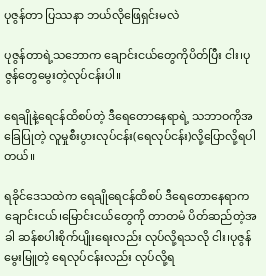ပုဇွန်တာ ပြဿနာ ဘယ်လိုဖြေရှင်းမလဲ

ပုဇွန်တာရဲ့သဘောက ချောင်းငယ်တွေကိုပိတ်ပြီး ငါး၊ပုဇွန်တွေမွေးတဲ့လုပ်ငန်းပါ။

ရေချိုနဲ့ရေငန်ထိစပ်တဲ့ ဒီရေတောနေရာရဲ့ သဘာဝကိုအခြေပြုတဲ့ လူမှုစီးပွားလုပ်ငန်း(ရေလုပ်ငန်း)လို့ပြောလို့ရပါတယ်။

ရခိုင်ဒေသထဲက ရေချိုရေငန်ထိစပ် ဒီရေတောနေရာက ချောင်းငယ်၊မြောင်းငယ်တွေကို တာတမံ ပိတ်ဆည်တဲ့အခါ ဆန်စပါးစိုက်ပျိုးရေးလည်း လုပ်လို့ရသလို ငါး၊ပုဇွန်မွေးမြူတဲ့ ရေလုပ်ငန်းလည်း လုပ်လို့ရ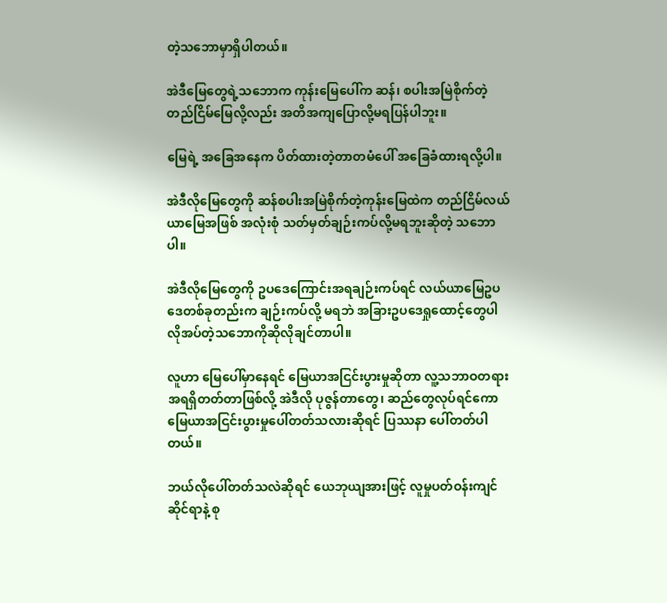တဲ့သဘောမှာရှိပါတယ်။

အဲဒီမြေတွေရဲ့သဘောက ကုန်းမြေပေါ်က ဆန်၊ စပါးအမြဲစိုက်တဲ့ တည်ငြိမ်မြေလို့လည်း အတိအကျပြောလို့မရပြန်ပါဘူး။

မြေရဲ့ အခြေအနေက ပိတ်ထားတဲ့တာတမံပေါ် အခြေခံထားရလို့ပါ။

အဲဒီလိုမြေတွေကို ဆန်စပါးအမြဲစိုက်တဲ့ကုန်းမြေထဲက တည်ငြိမ်လယ်ယာမြေအဖြစ် အလုံးစုံ သတ်မှတ်ချဉ်းကပ်လို့မရဘူးဆိုတဲ့ သဘောပါ။

အဲဒီလိုမြေတွေကို ဥပဒေကြောင်းအရချဉ်းကပ်ရင် လယ်ယာမြေဥပဒေတစ်ခုတည်းက ချဉ်းကပ်လို့ မရဘဲ အခြားဥပဒေရှုထောင့်တွေပါ လိုအပ်တဲ့သဘောကိုဆိုလိုချင်တာပါ။

လူဟာ မြေပေါ်မှာနေရင် မြေယာအငြင်းပွားမှုဆိုတာ လူ့သဘာဝတရားအရရှိတတ်တာဖြစ်လို့ အဲဒီလို ပုဇွန်တာတွေ၊ ဆည်တွေလုပ်ရင်ကော မြေယာအငြင်းပွားမှုပေါ်တတ်သလားဆိုရင် ပြဿနာ ပေါ်တတ်ပါတယ်။

ဘယ်လိုပေါ်တတ်သလဲဆိုရင် ယေဘုယျအားဖြင့် လူမှုပတ်ဝန်းကျင်ဆိုင်ရာနဲ့ စု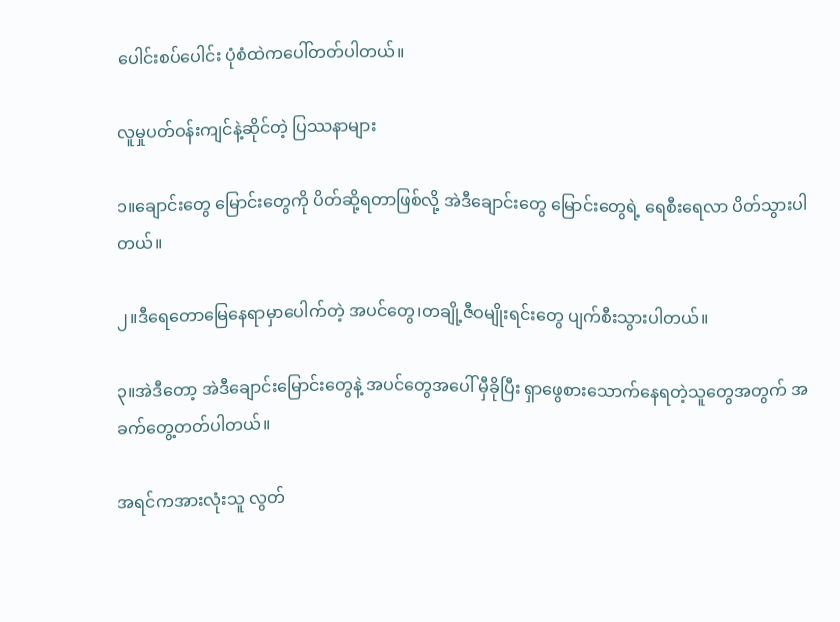ပေါင်းစပ်ပေါင်း ပုံစံထဲကပေါ်တတ်ပါတယ်။

လူမှုပတ်ဝန်းကျင်နဲ့ဆိုင်တဲ့ ပြဿနာများ

၁။ချောင်းတွေ မြောင်းတွေကို ပိတ်ဆို့ရတာဖြစ်လို့ အဲဒီချောင်းတွေ မြောင်းတွေရဲ့ ရေစီးရေလာ ပိတ်သွားပါတယ်။

၂။ဒီရေတောမြေနေရာမှာပေါက်တဲ့ အပင်တွေ၊တချို့ဇီဝမျိုးရင်းတွေ ပျက်စီးသွားပါတယ်။

၃။အဲဒီတော့ အဲဒီချောင်းမြောင်းတွေနဲ့ အပင်တွေအပေါ် မှီခိုပြီး ရှာဖွေစားသောက်နေရတဲ့သူတွေအတွက် အခက်တွေ့တတ်ပါတယ်။

အရင်ကအားလုံးသူ လွတ်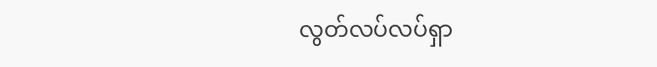လွတ်လပ်လပ်ရှာ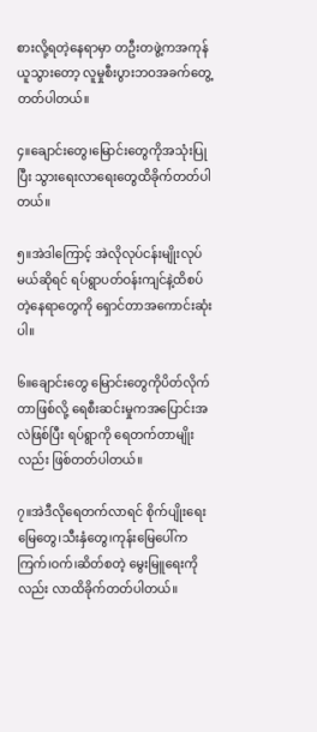စားလို့ရတဲ့နေရာမှာ တဦးတဖွဲ့ကအကုန်ယူသွားတော့ လူမှုစီးပွားဘဝအခက်တွေ့တတ်ပါတယ်။

၄။ချောင်းတွေ၊မြောင်းတွေကိုအသုံးပြုပြီး သွားရေးလာရေးတွေထိခိုက်တတ်ပါတယ်။

၅။အဲဒါကြောင့် အဲလိုလုပ်ငန်းမျိုးလုပ်မယ်ဆိုရင် ရပ်ရွာပတ်ဝန်းကျင်နဲ့ထိစပ်တဲ့နေရာတွေကို ရှောင်တာအကောင်းဆုံးပါ။

၆။ချောင်းတွေ မြောင်းတွေကိုပိတ်လိုက်တာဖြစ်လို့ ရေစီးဆင်းမှုကအပြောင်းအလဲဖြစ်ပြီး ရပ်ရွာကို ရေတက်တာမျိုးလည်း ဖြစ်တတ်ပါတယ်။

၇။အဲဒီလိုရေတက်လာရင် စိုက်ပျိုးရေးမြေတွေ၊သီးနှံတွေ၊ကုန်းမြေပေါ်က ကြက်၊ဝက်၊ဆိတ်စတဲ့ မွေးမြူရေးကိုလည်း လာထိခိုက်တတ်ပါတယ်။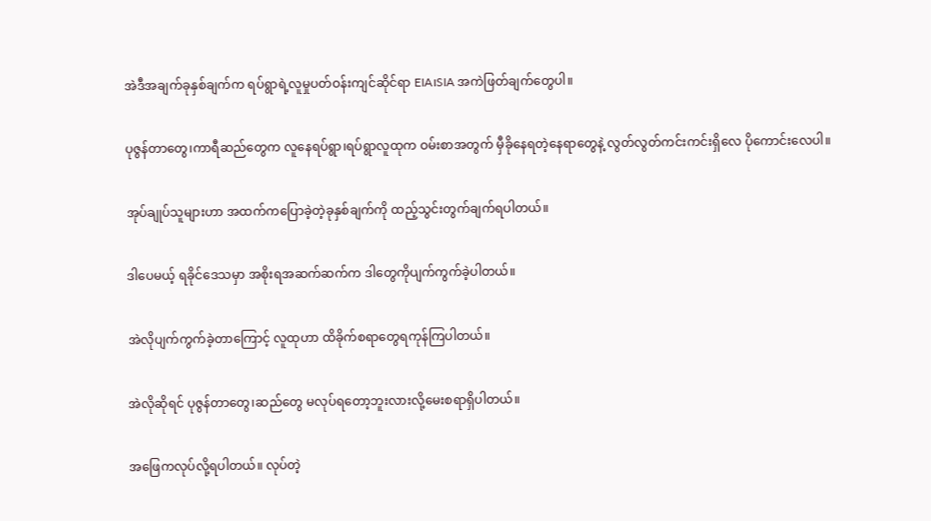အဲဒီအချက်ခုနှစ်ချက်က ရပ်ရွာရဲ့လူမှုပတ်ဝန်းကျင်ဆိုင်ရာ EIA၊SIA အကဲဖြတ်ချက်တွေပါ။

ပုဇွန်တာတွေ၊ကာရီဆည်တွေက လူနေရပ်ရွာ၊ရပ်ရွာလူထုက ဝမ်းစာအတွက် မှီခိုနေရတဲ့နေရာတွေနဲ့ လွတ်လွတ်ကင်းကင်းရှိလေ ပိုကောင်းလေပါ။

အုပ်ချုပ်သူများဟာ အထက်ကပြောခဲ့တဲ့ခုနှစ်ချက်ကို ထည့်သွင်းတွက်ချက်ရပါတယ်။

ဒါပေမယ့် ရခိုင်ဒေသမှာ အစိုးရအဆက်ဆက်က ဒါတွေကိုပျက်ကွက်ခဲ့ပါတယ်။

အဲလိုပျက်ကွက်ခဲ့တာကြောင့် လူထုဟာ ထိခိုက်စရာတွေရကုန်ကြပါတယ်။

အဲလိုဆိုရင် ပုဇွန်တာတွေ၊ဆည်တွေ မလုပ်ရတော့ဘူးလားလို့မေးစရာရှိပါတယ်။

အဖြေကလုပ်လို့ရပါတယ်။ လုပ်တဲ့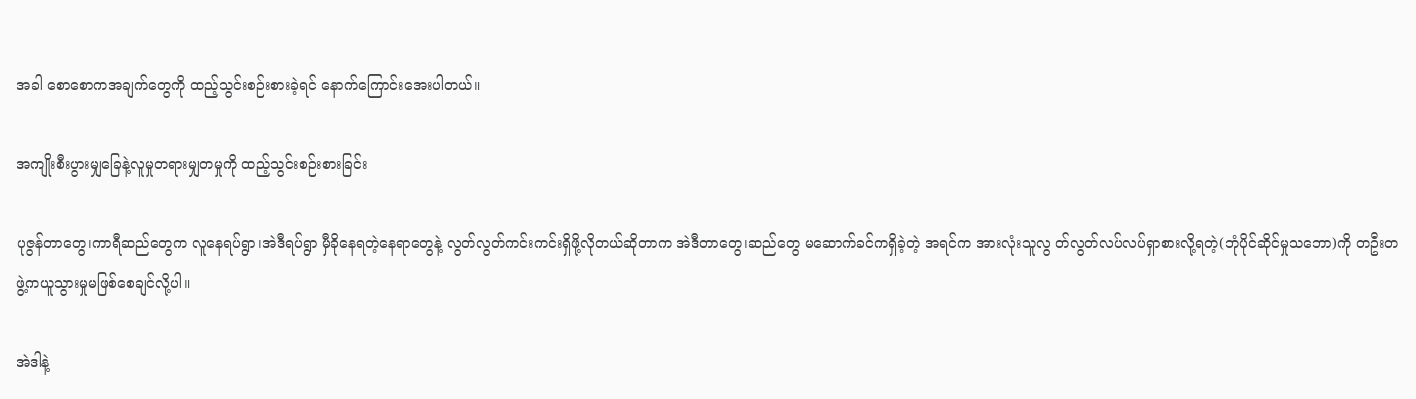အခါ စောစောကအချက်တွေကို ထည့်သွင်းစဉ်းစားခဲ့ရင် နောက်ကြောင်းအေးပါတယ်။

အကျိုးစီးပွားမျှခြေနဲ့လူမှုတရားမျှတမှုကို ထည့်သွင်းစဉ်းစားခြင်း

ပုဇွန်တာတွေ၊ကာရီဆည်တွေက လူနေရပ်ရွာ၊အဲဒီရပ်ရွာ မှီခိုနေရတဲ့နေရာတွေနဲ့ လွတ်လွတ်ကင်းကင်းရှိဖို့လိုတယ်ဆိုတာက အဲဒီတာတွေ၊ဆည်တွေ မဆောက်ခင်ကရှိခဲ့တဲ့ အရင်က အားလုံးသူလွ တ်လွတ်လပ်လပ်ရှာစားလို့ရတဲ့(ဘုံပိုင်ဆိုင်မှုသဘော)ကို တဦးတဖွဲ့ကယူသွားမှုမဖြစ်စေချင်လို့ပါ။

အဲဒါနဲ့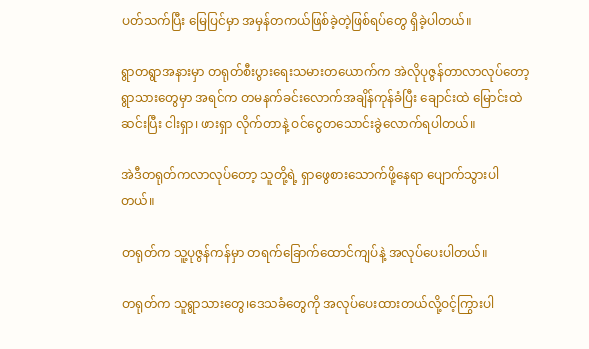ပတ်သက်ပြီး မြေပြင်မှာ အမှန်တကယ်ဖြစ်ခဲ့တဲ့ဖြစ်ရပ်တွေ ရှိခဲ့ပါတယ်။

ရွာတရွာအနားမှာ တရုတ်စီးပွားရေးသမားတယောက်က အဲလိုပုဇွန်တာလာလုပ်တော့ ရွာသားတွေမှာ အရင်က တမနက်ခင်းလောက်အချိန်ကုန်ခံပြီး ချောင်းထဲ မြောင်းထဲဆင်းပြီး ငါးရှာ၊ ဖားရှာ လိုက်တာနဲ့ ဝင်ငွေတသောင်းခွဲလောက်ရပါတယ်။

အဲဒီတရုတ်ကလာလုပ်တော့ သူတို့ရဲ့ ရှာဖွေစားသောက်ဖို့နေရာ ပျောက်သွားပါတယ်။

တရုတ်က သူ့ပုဇွန်ကန်မှာ တရက်ခြောက်ထောင်ကျပ်နဲ့ အလုပ်ပေးပါတယ်။

တရုတ်က သူရွာသားတွေ၊ဒေသခံတွေကို အလုပ်ပေးထားတယ်လို့ဝင့်ကြွားပါ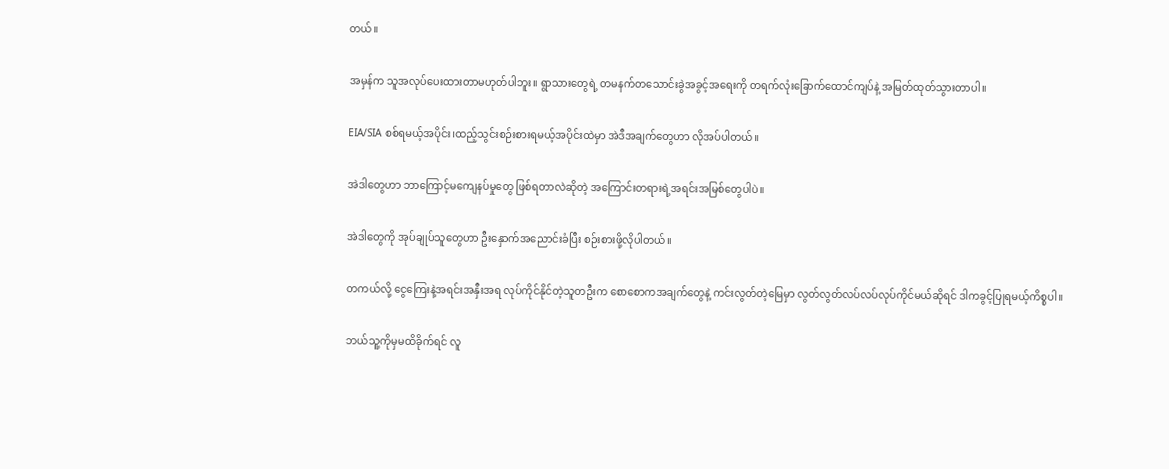တယ်။

အမှန်က သူအလုပ်ပေးထားတာမဟုတ်ပါဘူး။ ရွာသားတွေရဲ့ တမနက်တသောင်းခွဲအခွင့်အရေးကို တရက်လုံးခြောက်ထောင်ကျပ်နဲ့ အမြတ်ထုတ်သွားတာပါ။

EIA/SIA စစ်ရမယ့်အပိုင်း၊ထည့်သွင်းစဉ်းစားရမယ့်အပိုင်းထဲမှာ အဲဒီအချက်တွေဟာ လိုအပ်ပါတယ်။

အဲဒါတွေဟာ ဘာကြောင့်မကျေနပ်မှုတွေ ဖြစ်ရတာလဲဆိုတဲ့ အကြောင်းတရားရဲ့အရင်းအမြစ်တွေပါပဲ။

အဲဒါတွေကို အုပ်ချုပ်သူတွေဟာ ဦးနှောက်အညောင်းခံပြီး စဉ်းစားဖို့လိုပါတယ်။

တကယ်လို့ ငွေကြေးနဲ့အရင်းအနှီးအရ လုပ်ကိုင်နိုင်တဲ့သူတဦးက စောစောကအချက်တွေနဲ့ ကင်းလွတ်တဲ့မြေမှာ လွတ်လွတ်လပ်လပ်လုပ်ကိုင်မယ်ဆိုရင် ဒါကခွင့်ပြုရမယ့်ကိစ္စပါ။

ဘယ်သူ့ကိုမှမထိခိုက်ရင် လူ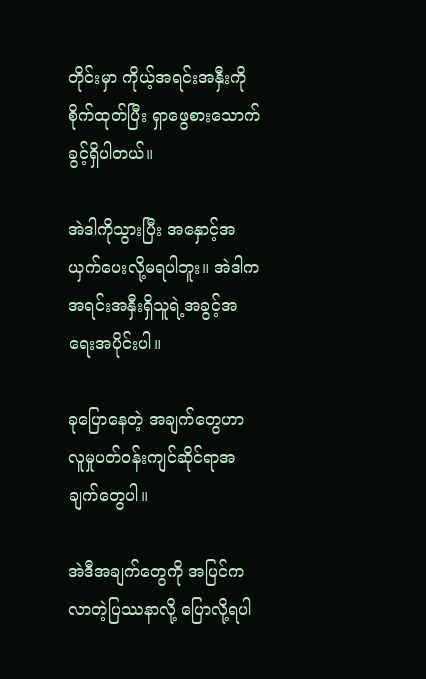တိုင်းမှာ ကိုယ့်အရင်းအနှီးကိုစိုက်ထုတ်ပြီး ရှာဖွေစားသောက်ခွင့်ရှိပါတယ်။

အဲဒါကိုသွားပြီး အနှောင့်အယှက်ပေးလို့မရပါဘူး။ အဲဒါက အရင်းအနှီးရှိသူရဲ့အခွင့်အရေးအပိုင်းပါ။

ခုပြောနေတဲ့ အချက်တွေဟာ လူမှုပတ်ဝန်းကျင်ဆိုင်ရာအချက်တွေပါ။

အဲဒီအချက်တွေကို အပြင်ကလာတဲ့ပြဿနာလို့ ပြောလို့ရပါ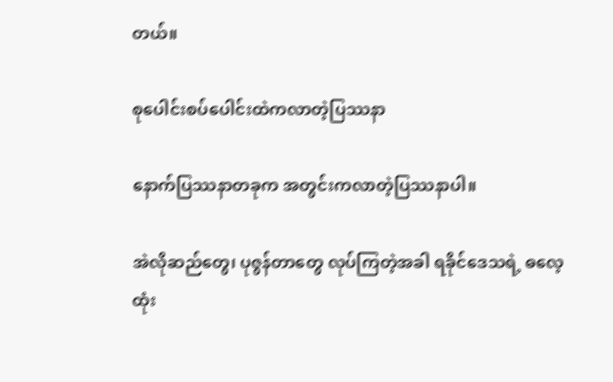တယ်။

စုပေါင်းစပ်ပေါင်းထဲကလာတဲ့ပြဿနာ

နောက်ပြဿနာတခုက အတွင်းကလာတဲ့ပြဿနာပါ။

အဲလိုဆည်တွေ၊ ပုဇွန်တာတွေ လုပ်ကြတဲ့အခါ ရခိုင်ဒေသရဲ့ ဓလေ့ထုံး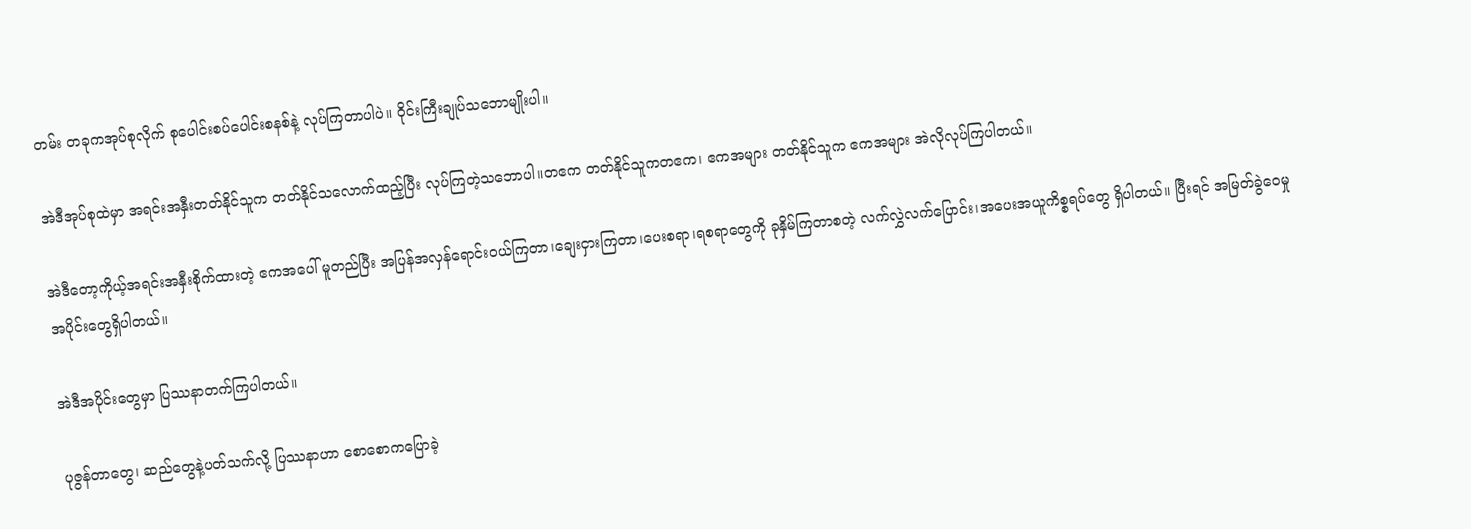တမ်း တခုကအုပ်စုလိုက် စုပေါင်းစပ်ပေါင်းစနစ်နဲ့ လုပ်ကြတာပါပဲ။ ဝိုင်းကြီးချုပ်သဘောမျိုးပါ။

အဲဒီအုပ်စုထဲမှာ အရင်းအနှီးတတ်နိုင်သူက တတ်နိုင်သလောက်ထည့်ပြီး လုပ်ကြတဲ့သဘောပါ။တဧက တတ်နိုင်သူကတဧက၊ ဧကအများ တတ်နိုင်သူက ဧကအများ အဲလိုလုပ်ကြပါတယ်။

အဲဒီတော့ကိုယ့်အရင်းအနှီးစိုက်ထားတဲ့ ဧကအပေါ် မူတည်ပြီး အပြန်အလှန်ရောင်းဝယ်ကြတာ၊ချေးငှားကြတာ၊ပေးစရာ၊ရစရာတွေကို ခုနှိမ်ကြတာစတဲ့ လက်လွှဲလက်ပြောင်း၊အပေးအယူကိစ္စရပ်တွေ ရှိပါတယ်။ ပြီးရင် အမြတ်ခွဲဝေမှုအပိုင်းတွေရှိပါတယ်။

အဲဒီအပိုင်းတွေမှာ ပြဿနာတက်ကြပါတယ်။

ပုဇွန်တာတွေ၊ ဆည်တွေနဲ့ပတ်သက်လို့ ပြဿနာဟာ စောစောကပြောခဲ့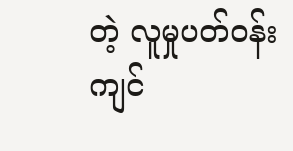တဲ့ လူမှုပတ်ဝန်းကျင်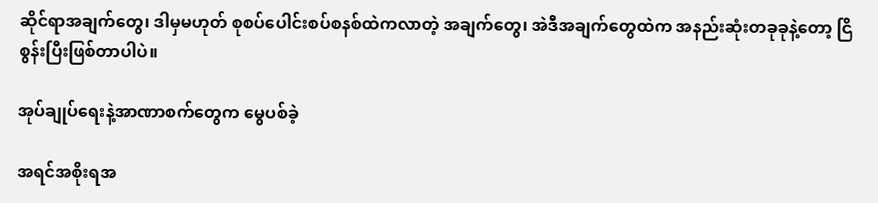ဆိုင်ရာအချက်တွေ၊ ဒါမှမဟုတ် စုစပ်ပေါင်းစပ်စနစ်ထဲကလာတဲ့ အချက်တွေ၊ အဲဒီအချက်တွေထဲက အနည်းဆုံးတခုခုနဲ့တော့ ငြိစွန်းပြီးဖြစ်တာပါပဲ။

အုပ်ချုပ်ရေးနဲ့အာဏာစက်တွေက မွေပစ်ခဲ့

အရင်အစိုးရအ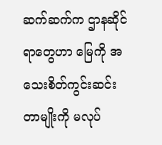ဆက်ဆက်က ဌာနဆိုင်ရာတွေဟာ မြေကို အသေးစိတ်ကွင်းဆင်းတာမျိုးကို မလုပ်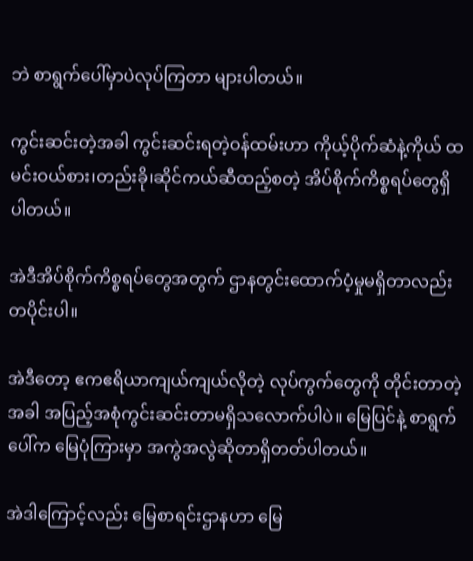ဘဲ စာရွက်ပေါ်မှာပဲလုပ်ကြတာ များပါတယ်။

ကွင်းဆင်းတဲ့အခါ ကွင်းဆင်းရတဲ့ဝန်ထမ်းဟာ ကိုယ့်ပိုက်ဆံနဲ့ကိုယ် ထမင်းဝယ်စား၊တည်းခို၊ဆိုင်ကယ်ဆီထည့်စတဲ့ အိပ်စိုက်ကိစ္စရပ်တွေရှိပါတယ်။

အဲဒီအိပ်စိုက်ကိစ္စရပ်တွေအတွက် ဌာနတွင်းထောက်ပံ့မှုမရှိတာလည်းတပိုင်းပါ။

အဲဒီတော့ ဧကဧရိယာကျယ်ကျယ်လိုတဲ့ လုပ်ကွက်တွေကို တိုင်းတာတဲ့အခါ အပြည့်အစုံကွင်းဆင်းတာမရှိသလောက်ပါပဲ။ မြေပြင်နဲ့ စာရွက်ပေါ်က မြေပုံကြားမှာ အကွဲအလွဲဆိုတာရှိတတ်ပါတယ်။

အဲဒါကြောင့်လည်း မြေစာရင်းဌာနဟာ မြေ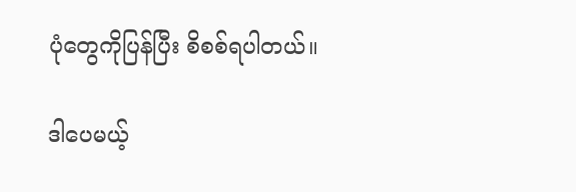ပုံတွေကိုပြန်ပြီး စိစစ်ရပါတယ်။

ဒါပေမယ့်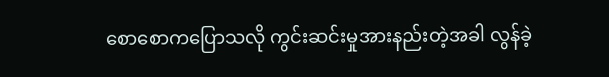စောစောကပြောသလို ကွင်းဆင်းမှုအားနည်းတဲ့အခါ လွန်ခဲ့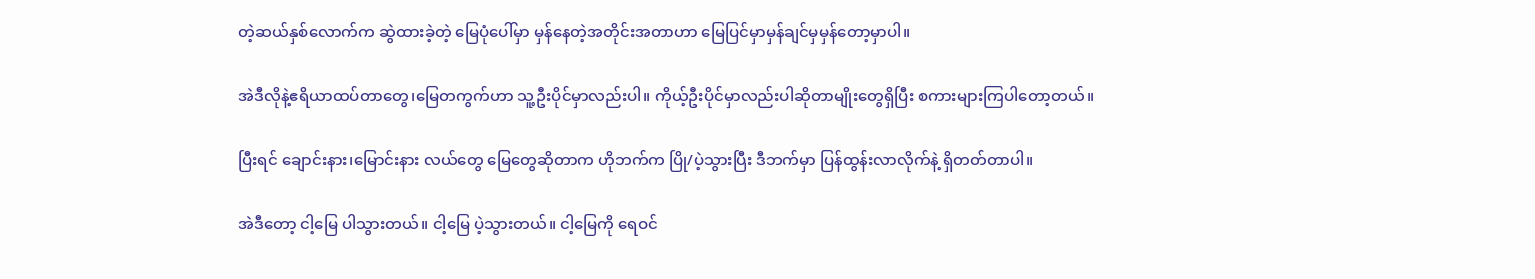တဲ့ဆယ်နှစ်လောက်က ဆွဲထားခဲ့တဲ့ မြေပုံပေါ်မှာ မှန်နေတဲ့အတိုင်းအတာဟာ မြေပြင်မှာမှန်ချင်မှမှန်တော့မှာပါ။

အဲဒီလိုနဲ့ဧရိယာထပ်တာတွေ၊မြေတကွက်ဟာ သူ့ဦးပိုင်မှာလည်းပါ။ ကိုယ့်ဦးပိုင်မှာလည်းပါဆိုတာမျိုးတွေရှိပြီး စကားများကြပါတော့တယ်။

ပြီးရင် ချောင်းနား၊မြောင်းနား လယ်တွေ မြေတွေဆိုတာက ဟိုဘက်က ပြို/ပဲ့သွားပြီး ဒီဘက်မှာ ပြန်ထွန်းလာလိုက်နဲ့ ရှိတတ်တာပါ။

အဲဒီတော့ ငါ့မြေ ပါသွားတယ်။ ငါ့မြေ ပဲ့သွားတယ်။ ငါ့မြေကို ရေဝင်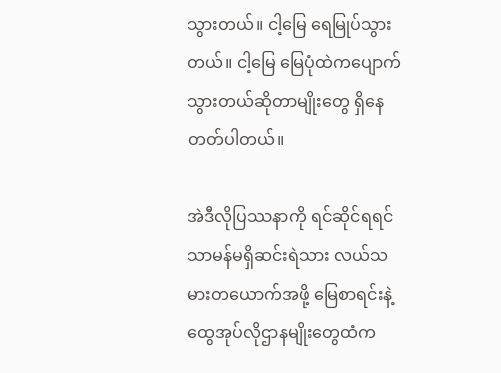သွားတယ်။ ငါ့မြေ ရေမြုပ်သွားတယ်။ ငါ့မြေ မြေပုံထဲကပျောက်သွားတယ်ဆိုတာမျိုးတွေ ရှိနေတတ်ပါတယ်။

အဲဒီလိုပြဿနာကို ရင်ဆိုင်ရရင် သာမန်မရှိဆင်းရဲသား လယ်သမားတယောက်အဖို့ မြေစာရင်းနဲ့ ထွေအုပ်လိုဌာနမျိုးတွေထံက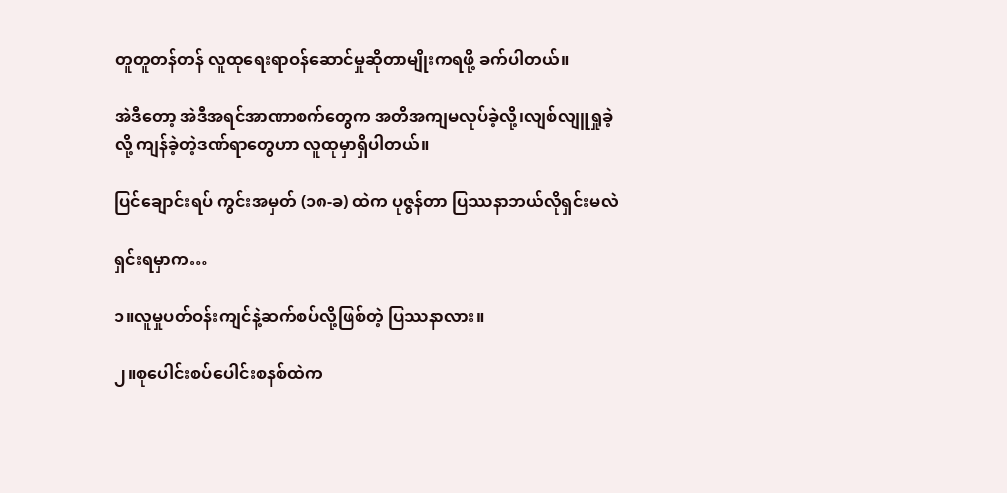တူတူတန်တန် လူထုရေးရာဝန်ဆောင်မှုဆိုတာမျိုးကရဖို့ ခက်ပါတယ်။

အဲဒီတော့ အဲဒီအရင်အာဏာစက်တွေက အတိအကျမလုပ်ခဲ့လို့၊လျစ်လျူရှုခဲ့လို့ ကျန်ခဲ့တဲ့ဒဏ်ရာတွေဟာ လူထုမှာရှိပါတယ်။

ပြင်ချောင်းရပ် ကွင်းအမှတ် (၁၈-ခ) ထဲက ပုဇွန်တာ ပြဿနာဘယ်လိုရှင်းမလဲ

ရှင်းရမှာက…

၁။လူမှုပတ်ဝန်းကျင်နဲ့ဆက်စပ်လို့ဖြစ်တဲ့ ပြဿနာလား။

၂။စုပေါင်းစပ်ပေါင်းစနစ်ထဲက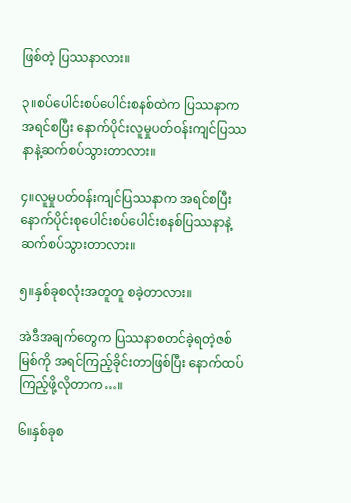ဖြစ်တဲ့ ပြဿနာလား။

၃။စပ်ပေါင်းစပ်ပေါင်းစနစ်ထဲက ပြဿနာကအရင်စပြီး နောက်ပိုင်းလူမှုပတ်ဝန်းကျင်ပြဿနာနဲ့ဆက်စပ်သွားတာလား။

၄။လူမှုပတ်ဝန်းကျင်ပြဿနာက အရင်စပြီး နောက်ပိုင်းစုပေါင်းစပ်ပေါင်းစနစ်ပြဿနာနဲ့ဆက်စပ်သွားတာလား။

၅။နှစ်ခုစလုံးအတူတူ စခဲ့တာလား။

အဲဒီအချက်တွေက ပြဿနာစတင်ခဲ့ရတဲ့ဇစ်မြစ်ကို အရင်ကြည့်ခိုင်းတာဖြစ်ပြီး နောက်ထပ်ကြည့်ဖို့လိုတာက…။

၆။နှစ်ခုစ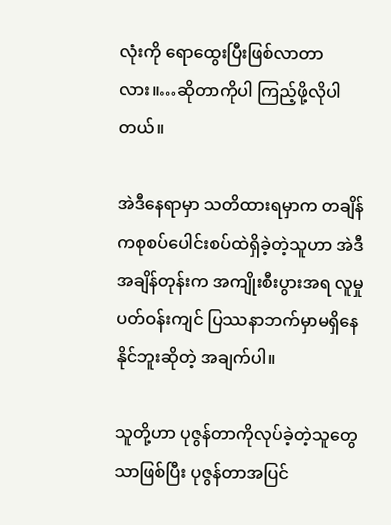လုံးကို ရောထွေးပြီးဖြစ်လာတာလား။…ဆိုတာကိုပါ ကြည့်ဖို့လိုပါတယ်။

အဲဒီနေရာမှာ သတိထားရမှာက တချိန်ကစုစပ်ပေါင်းစပ်ထဲရှိခဲ့တဲ့သူဟာ အဲဒီအချိန်တုန်းက အကျိုးစီးပွားအရ လူမှုပတ်ဝန်းကျင် ပြဿနာဘက်မှာမရှိနေနိုင်ဘူးဆိုတဲ့ အချက်ပါ။

သူတို့ဟာ ပုဇွန်တာကိုလုပ်ခဲ့တဲ့သူတွေသာဖြစ်ပြီး ပုဇွန်တာအပြင်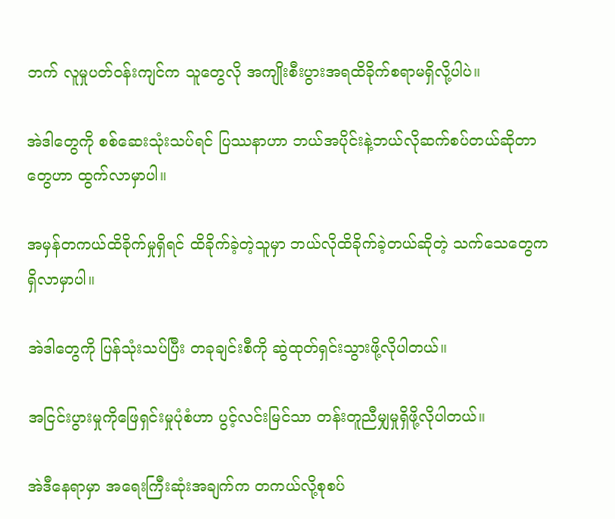ဘက် လူမှုပတ်ဝန်းကျင်က သူတွေလို အကျိုးစီးပွားအရထိခိုက်စရာမရှိလို့ပါပဲ။

အဲဒါတွေကို စစ်ဆေးသုံးသပ်ရင် ပြဿနာဟာ ဘယ်အပိုင်းနဲ့ဘယ်လိုဆက်စပ်တယ်ဆိုတာတွေဟာ ထွက်လာမှာပါ။

အမှန်တကယ်ထိခိုက်မှုရှိရင် ထိခိုက်ခဲ့တဲ့သူမှာ ဘယ်လိုထိခိုက်ခဲ့တယ်ဆိုတဲ့ သက်သေတွေက ရှိလာမှာပါ။

အဲဒါတွေကို ပြန်သုံးသပ်ပြီး တခုချင်းစီကို ဆွဲထုတ်ရှင်းသွားဖို့လိုပါတယ်။

အငြင်းပွားမှုကိုဖြေရှင်းမှုပုံစံဟာ ပွင့်လင်းမြင်သာ တန်းတူညီမျှမှုရှိဖို့လိုပါတယ်။

အဲဒီနေရာမှာ အရေးကြီးဆုံးအချက်က တကယ်လို့စုစပ်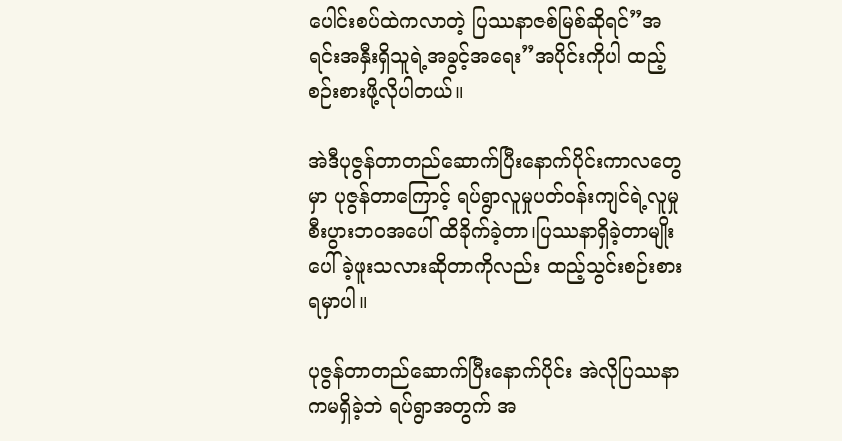ပေါင်းစပ်ထဲကလာတဲ့ ပြဿနာဇစ်မြစ်ဆိုရင်”အရင်းအနှီးရှိသူရဲ့အခွင့်အရေး”အပိုင်းကိုပါ ထည့်စဉ်းစားဖို့လိုပါတယ်။

အဲဒီပုဇွန်တာတည်ဆောက်ပြီးနောက်ပိုင်းကာလတွေမှာ ပုဇွန်တာကြောင့် ရပ်ရွာလူမှုပတ်ဝန်းကျင်ရဲ့လူမှုစီးပွားဘဝအပေါ် ထိခိုက်ခဲ့တာ၊ပြဿနာရှိခဲ့တာမျိုး ပေါ်ခဲ့ဖူးသလားဆိုတာကိုလည်း ထည့်သွင်းစဉ်းစားရမှာပါ။

ပုဇွန်တာတည်ဆောက်ပြီးနောက်ပိုင်း အဲလိုပြဿနာကမရှိခဲ့ဘဲ ရပ်ရွာအတွက် အ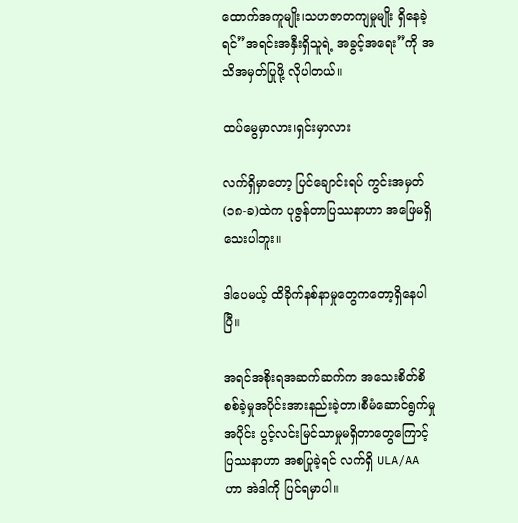ထောက်အကူမျိုး၊သဟဇာတကျမှုမျိုး ရှိနေခဲ့ရင်”အရင်းအနှီးရှိသူရဲ့ အခွင့်အရေး”ကို အသိအမှတ်ပြုဖို့ လိုပါတယ်။

ထပ်မွေမှာလား၊ရှင်းမှာလား

လက်ရှိမှာတော့ ပြင်ချောင်းရပ် ကွင်းအမှတ်(၁၈-ခ)ထဲက ပုဇွန်တာပြဿနာဟာ အဖြေမရှိသေးပါဘူး။

ဒါပေမယ့် ထိခိုက်နစ်နာမှုတွေကတော့ရှိနေပါပြီ။

အရင်အစိုးရအဆက်ဆက်က အသေးစိတ်စိစစ်ခဲ့မှုအပိုင်းအားနည်းခဲ့တာ၊စီမံဆောင်ရွက်မှုအပိုင်း ပွင့်လင်းမြင်သာမှုမရှိတာတွေကြောင့် ပြဿနာဟာ အစပြုခဲ့ရင် လက်ရှိ ULA/AA ဟာ အဲဒါကို ပြင်ရမှာပါ။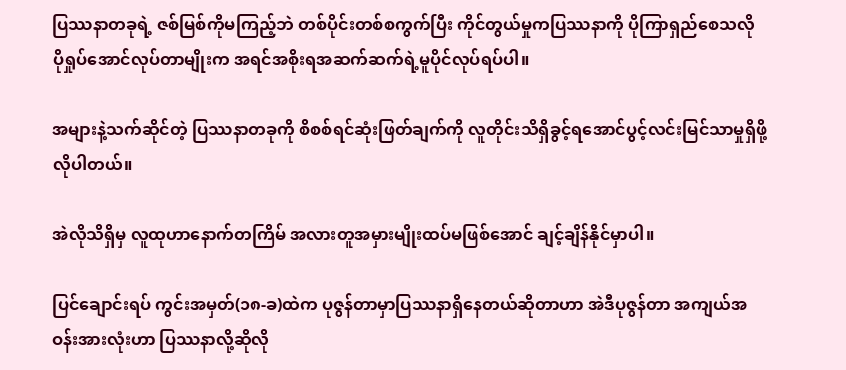ပြဿနာတခုရဲ့ ဇစ်မြစ်ကိုမကြည့်ဘဲ တစ်ပိုင်းတစ်စကွက်ပြီး ကိုင်တွယ်မှုကပြဿနာကို ပိုကြာရှည်စေသလို ပိုရှုပ်အောင်လုပ်တာမျိုးက အရင်အစိုးရအဆက်ဆက်ရဲ့မူပိုင်လုပ်ရပ်ပါ။

အများနဲ့သက်ဆိုင်တဲ့ ပြဿနာတခုကို စိစစ်ရင်ဆုံးဖြတ်ချက်ကို လူတိုင်းသိရှိခွင့်ရအောင်ပွင့်လင်းမြင်သာမှုရှိဖို့လိုပါတယ်။

အဲလိုသိရှိမှ လူထုဟာနောက်တကြိမ် အလားတူအမှားမျိုးထပ်မဖြစ်အောင် ချင့်ချိန်နိုင်မှာပါ။

ပြင်ချောင်းရပ် ကွင်းအမှတ်(၁၈-ခ)ထဲက ပုဇွန်တာမှာပြဿနာရှိနေတယ်ဆိုတာဟာ အဲဒီပုဇွန်တာ အကျယ်အဝန်းအားလုံးဟာ ပြဿနာလို့ဆိုလို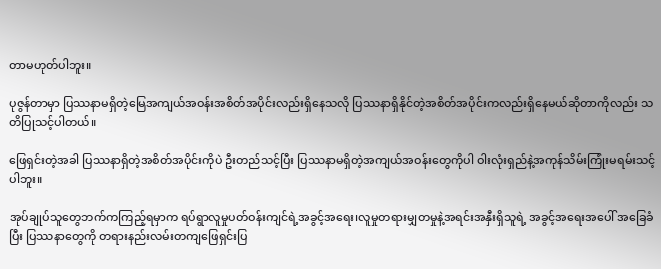တာမဟုတ်ပါဘူး။

ပုဇွန်တာမှာ ပြဿနာမရှိတဲ့မြေအကျယ်အဝန်းအစိတ်အပိုင်းလည်းရှိနေသလို ပြဿနာရှိနိုင်တဲ့အစိတ်အပိုင်းကလည်းရှိနေမယ်ဆိုတာကိုလည်း သတိပြုသင့်ပါတယ်။

ဖြေရှင်းတဲ့အခါ ပြဿနာရှိတဲ့အစိတ်အပိုင်းကိုပဲ ဦးတည်သင့်ပြီး ပြဿနာမရှိတဲ့အကျယ်အဝန်းတွေကိုပါ ဝါးလုံးရှည်နဲ့အကုန်သိမ်းကြုံးမရမ်းသင့်ပါဘူး။

အုပ်ချုပ်သူတွေဘက်ကကြည့်ရမှာက ရပ်ရွာလူမှုပတ်ဝန်းကျင်ရဲ့အခွင့်အရေး၊လူမှုတရားမျှတမှုနဲ့အရင်းအနှီးရှိသူရဲ့ အခွင့်အရေးအပေါ် အခြေခံပြီး ပြဿနာတွေကို တရားနည်းလမ်းတကျဖြေရှင်းပြ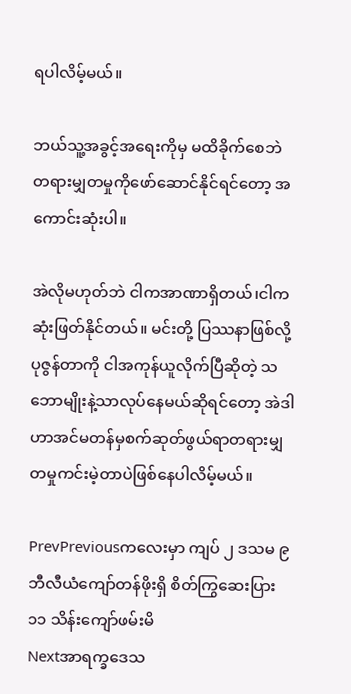ရပါလိမ့်မယ်။

ဘယ်သူ့အခွင့်အရေးကိုမှ မထိခိုက်စေဘဲ တရားမျှတမှုကိုဖော်ဆောင်နိုင်ရင်တော့ အကောင်းဆုံးပါ။

အဲလိုမဟုတ်ဘဲ ငါကအာဏာရှိတယ်၊ငါက ဆုံးဖြတ်နိုင်တယ်။ မင်းတို့ ပြဿနာဖြစ်လို့ ပုဇွန်တာကို ငါအကုန်ယူလိုက်ပြီဆိုတဲ့ သဘောမျိုးနဲ့သာလုပ်နေမယ်ဆိုရင်တော့ အဲဒါဟာအင်မတန်မှစက်ဆုတ်ဖွယ်ရာတရားမျှတမှုကင်းမဲ့တာပဲဖြစ်နေပါလိမ့်မယ်။

PrevPreviousကလေးမှာ ကျပ် ၂ ဒသမ ၉ဘီလီယံကျော်တန်ဖိုးရှိ စိတ်ကြွဆေးပြား ၁၁ သိန်းကျော်ဖမ်းမိ
Nextအာရက္ခဒေသ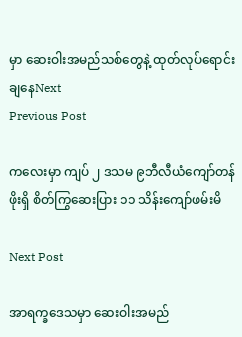မှာ ဆေးဝါးအမည်သစ်တွေနဲ့ ထုတ်လုပ်ရောင်းချနေNext
Previous Post

ကလေးမှာ ကျပ် ၂ ဒသမ ၉ဘီလီယံကျော်တန်ဖိုးရှိ စိတ်ကြွဆေးပြား ၁၁ သိန်းကျော်ဖမ်းမိ

Next Post

အာရက္ခဒေသမှာ ဆေးဝါးအမည်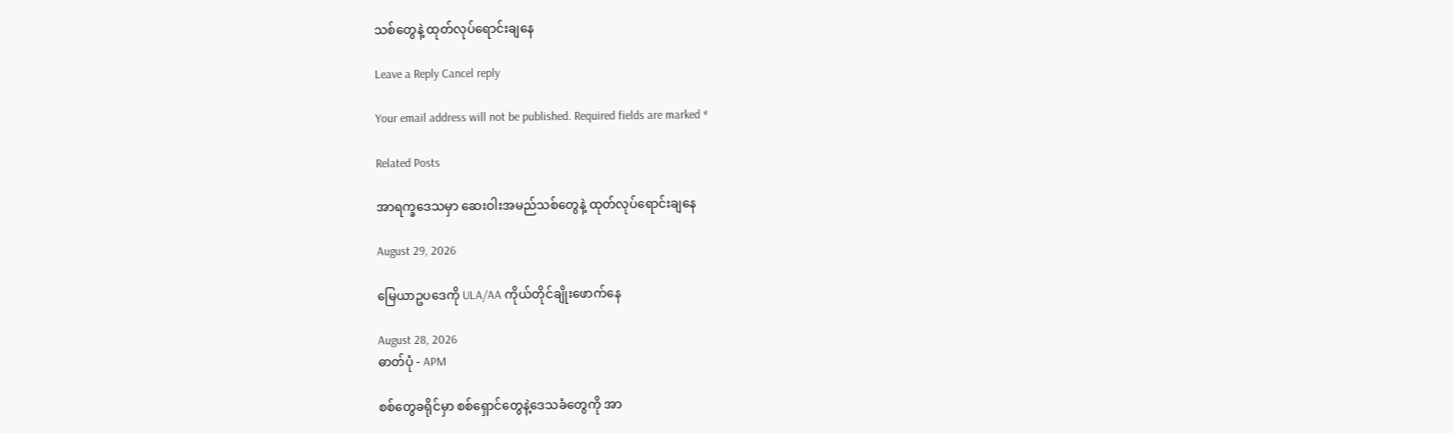သစ်တွေနဲ့ ထုတ်လုပ်ရောင်းချနေ

Leave a Reply Cancel reply

Your email address will not be published. Required fields are marked *

Related Posts

အာရက္ခဒေသမှာ ဆေးဝါးအမည်သစ်တွေနဲ့ ထုတ်လုပ်ရောင်းချနေ

August 29, 2026

မြေယာဥပဒေကို ULA/AA ကိုယ်တိုင်ချိုးဖောက်နေ

August 28, 2026
ဓာတ်ပုံ - APM

စစ်တွေခရိုင်မှာ စစ်ရှောင်တွေနဲ့ဒေသခံတွေကို အာ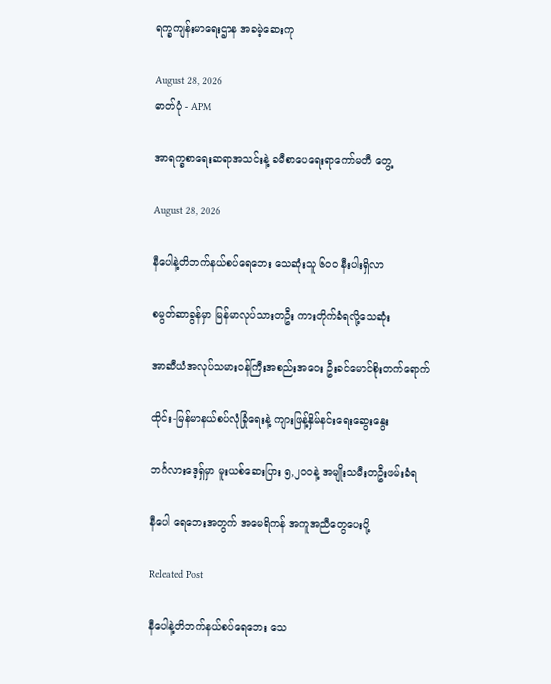ရက္ခကျန်းမာရေးဌာန အခမဲ့ဆေးကု

August 28, 2026
ဓာတ်ပုံ - APM

အာရက္ခစာရေးဆရာအသင်းနဲ့ ခမီစာပေရေးရာကော်မတီ တွေ့

August 28, 2026

နီပေါနဲ့တိဘက်နယ်စပ်ရေဘေး သေဆုံးသူ ၆၀၀ နီးပါးရှိလာ

စမွတ်ဆာခွန်မှာ မြန်မာလုပ်သားတဦး ကားတိုက်ခံရလို့သေဆုံး

အာဆီယံအလုပ်သမားဝန်ကြီးအစည်းအဝေး ဦးခင်မောင်စိုးတက်ရောက်

ထိုင်း-မြန်မာနယ်စပ်လုံခြုံရေးနဲ့ ကျားဖြန့်နှိမ်နင်းရေးဆွေးနွေး

ဘင်္ဂလားဒေ့ရှ်မှာ မူးယစ်ဆေးပြား ၅,၂၀၀နဲ့ အမျိုးသမီးတဦးဖမ်းခံရ

နီပေါ ရေဘေးအတွက် အမေရိကန် အကူအညီတွေပေးပို့

Releated Post

နီပေါနဲ့တိဘက်နယ်စပ်ရေဘေး သေ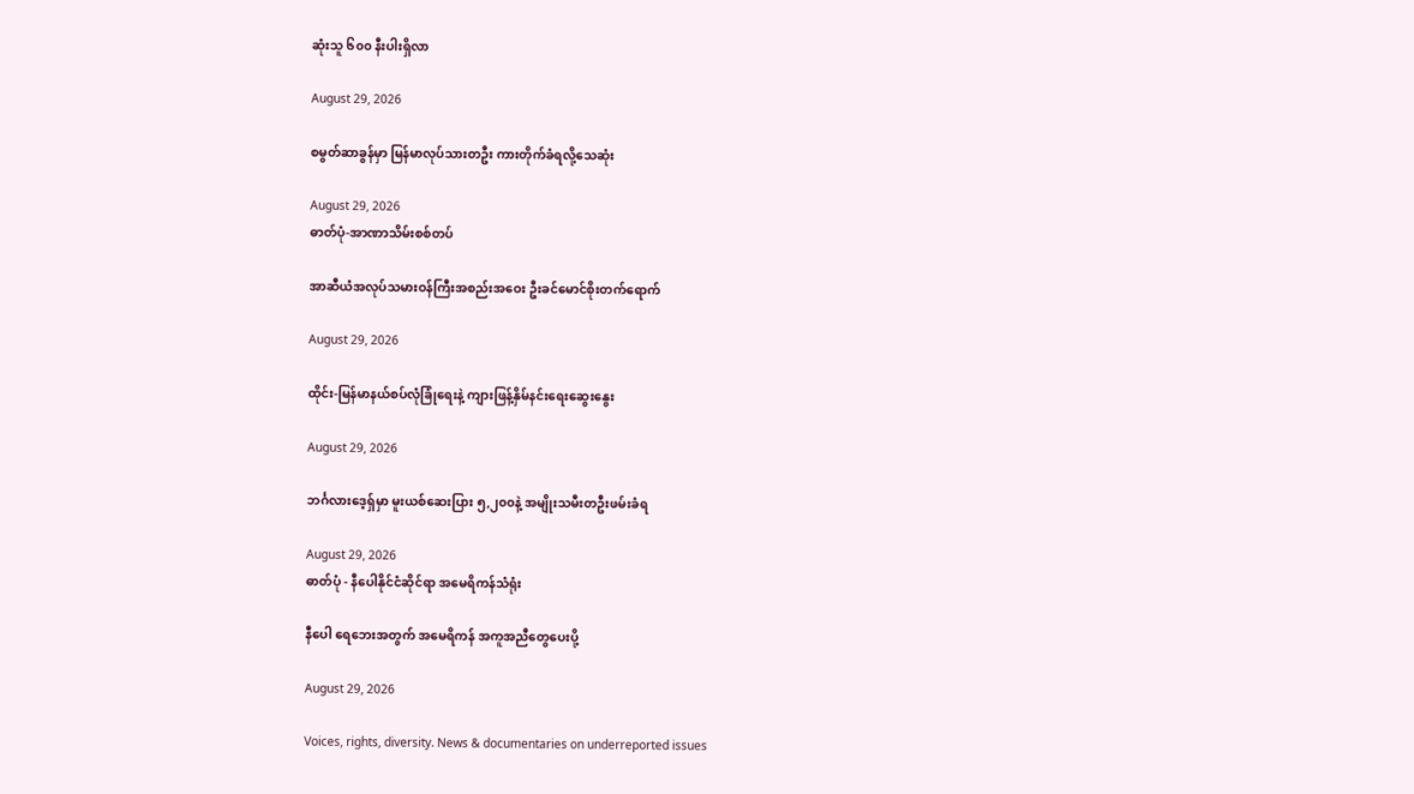ဆုံးသူ ၆၀၀ နီးပါးရှိလာ

August 29, 2026

စမွတ်ဆာခွန်မှာ မြန်မာလုပ်သားတဦး ကားတိုက်ခံရလို့သေဆုံး

August 29, 2026
ဓာတ်ပုံ-အာဏာသိမ်းစစ်တပ်

အာဆီယံအလုပ်သမားဝန်ကြီးအစည်းအဝေး ဦးခင်မောင်စိုးတက်ရောက်

August 29, 2026

ထိုင်း-မြန်မာနယ်စပ်လုံခြုံရေးနဲ့ ကျားဖြန့်နှိမ်နင်းရေးဆွေးနွေး

August 29, 2026

ဘင်္ဂလားဒေ့ရှ်မှာ မူးယစ်ဆေးပြား ၅,၂၀၀နဲ့ အမျိုးသမီးတဦးဖမ်းခံရ

August 29, 2026
ဓာတ်ပုံ - နီပေါနိုင်ငံဆိုင်ရာ အမေရိကန်သံရုံး

နီပေါ ရေဘေးအတွက် အမေရိကန် အကူအညီတွေပေးပို့

August 29, 2026

Voices, rights, diversity. News & documentaries on underreported issues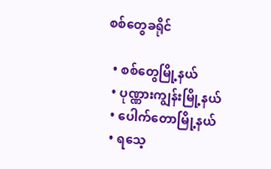စစ်တွေခရိုင်

  • စစ်တွေမြို့နယ်
  • ပုဏ္ဏားကျွန်းမြို့နယ်
  • ပေါက်တောမြို့နယ်
  • ရသေ့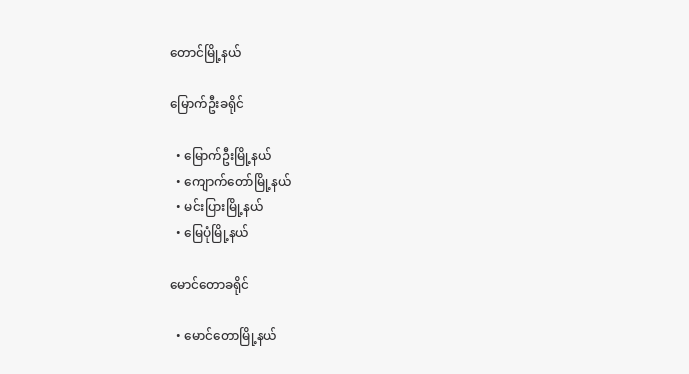တောင်မြို့နယ်

မြောက်ဦးခရိုင်

  • မြောက်ဦးမြို့နယ်
  • ကျောက်တော်မြို့နယ်
  • မင်းပြားမြို့နယ်
  • မြေပုံမြို့နယ်

မောင်တောခရိုင်

  • မောင်တောမြို့နယ်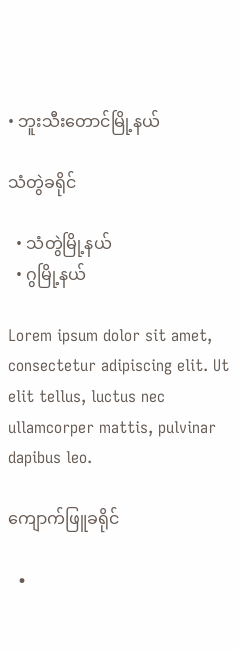• ဘူးသီးတောင်မြို့နယ်

သံတွဲခရိုင်

  • သံတွဲမြို့နယ်
  • ဂွမြို့နယ်

Lorem ipsum dolor sit amet, consectetur adipiscing elit. Ut elit tellus, luctus nec ullamcorper mattis, pulvinar dapibus leo.

ကျောက်ဖြူခရိုင်

  •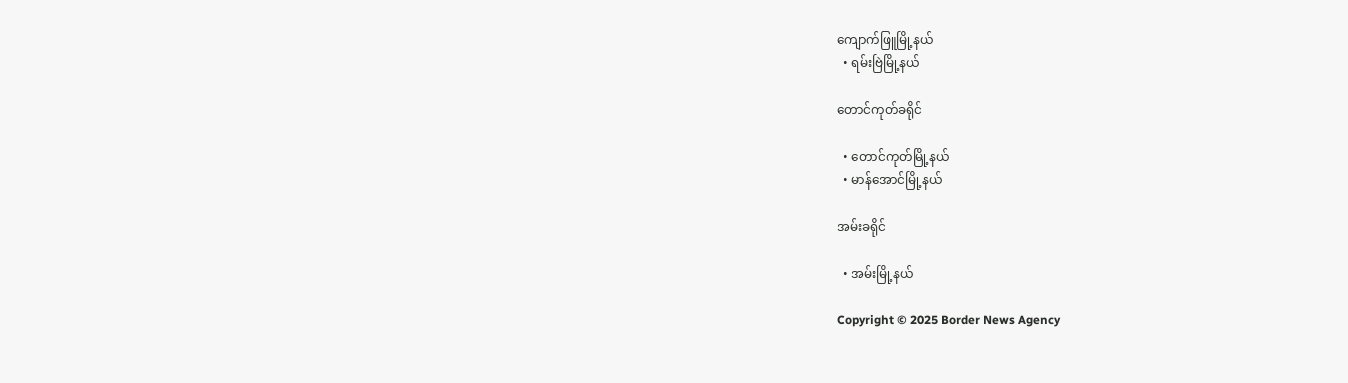ကျောက်ဖြူမြို့နယ်
  • ရမ်းဗြဲမြို့နယ်

တောင်ကုတ်ခရိုင်

  • တောင်ကုတ်မြို့နယ်
  • မာန်အောင်မြို့နယ်

အမ်းခရိုင်

  • အမ်းမြို့နယ်

Copyright © 2025 Border News Agency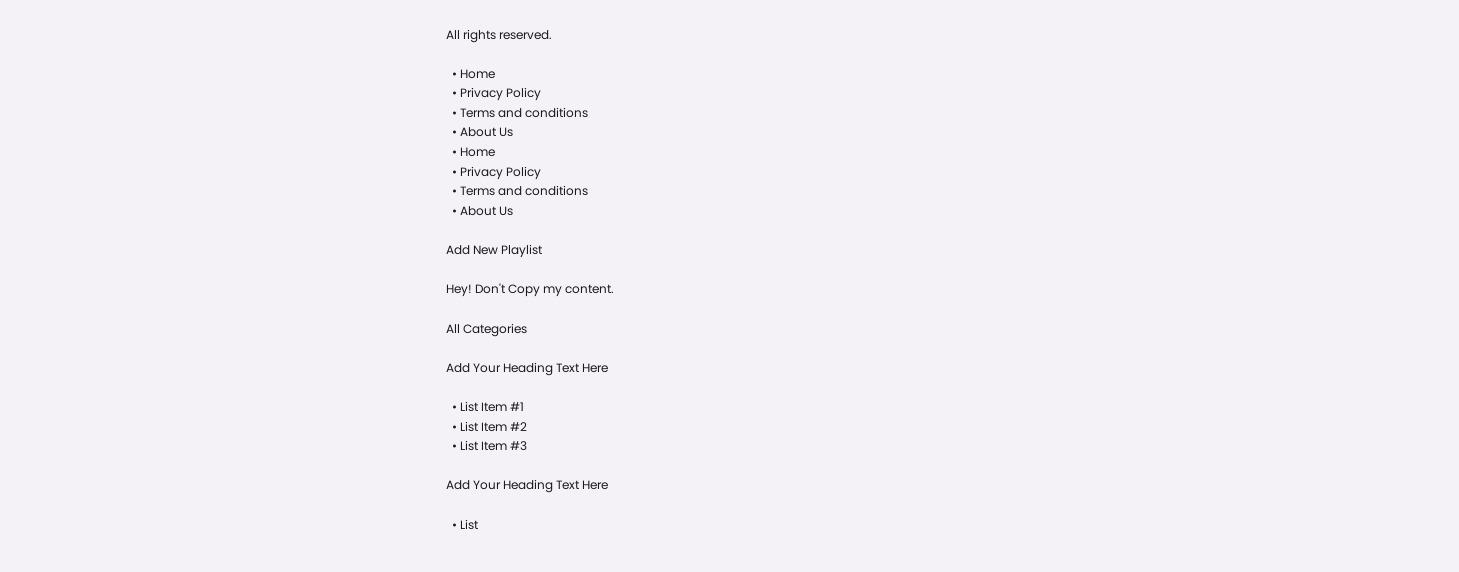All rights reserved.

  • Home
  • Privacy Policy
  • Terms and conditions
  • About Us
  • Home
  • Privacy Policy
  • Terms and conditions
  • About Us

Add New Playlist

Hey! Don't Copy my content.

All Categories

Add Your Heading Text Here

  • List Item #1
  • List Item #2
  • List Item #3

Add Your Heading Text Here

  • List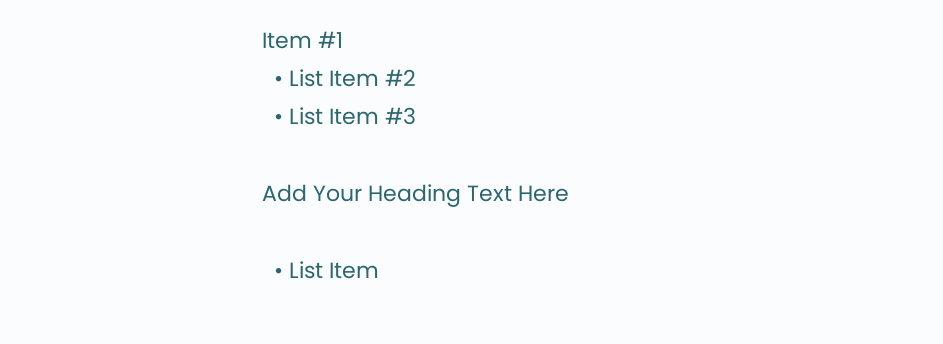Item #1
  • List Item #2
  • List Item #3

Add Your Heading Text Here

  • List Item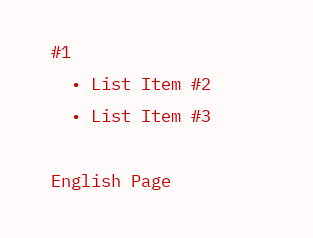#1
  • List Item #2
  • List Item #3

English Page